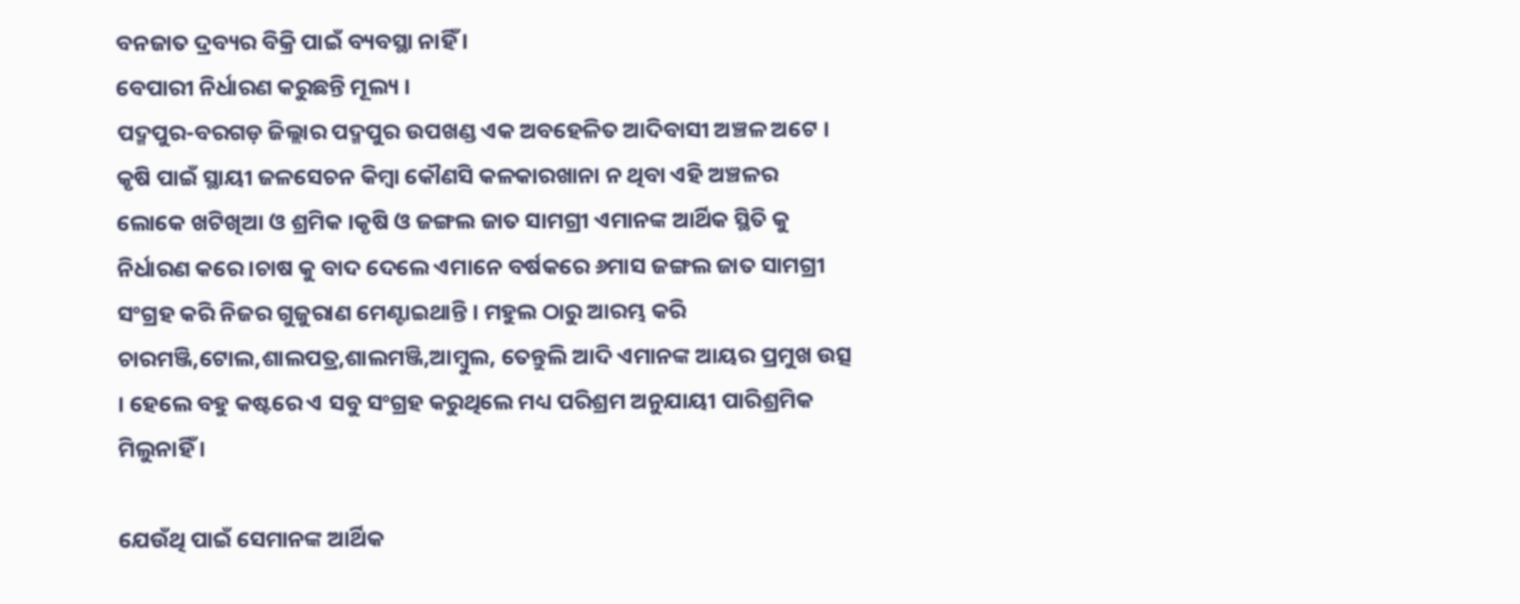ବନଜାତ ଦ୍ରବ୍ୟର ବିକ୍ରି ପାଇଁ ବ୍ୟବସ୍ଥା ନାହିଁ ।
ବେପାରୀ ନିର୍ଧାରଣ କରୁଛନ୍ତି ମୂଲ୍ୟ ।
ପଦ୍ମପୁର-ବରଗଡ଼ ଜିଲ୍ଲାର ପଦ୍ମପୁର ଉପଖଣ୍ଡ ଏକ ଅବହେଳିତ ଆଦିବାସୀ ଅଞ୍ଚଳ ଅଟେ । କୃଷି ପାଇଁ ସ୍ଥାୟୀ ଜଳସେଚନ କିମ୍ବା କୌଣସି କଳକାରଖାନା ନ ଥିବା ଏହି ଅଞ୍ଚଳର ଲୋକେ ଖଟିଖିଆ ଓ ଶ୍ରମିକ ।କୃଷି ଓ ଜଙ୍ଗଲ ଜାତ ସାମଗ୍ରୀ ଏମାନଙ୍କ ଆର୍ଥିକ ସ୍ଥିତି କୁ ନିର୍ଧାରଣ କରେ ।ଚାଷ କୁ ବାଦ ଦେଲେ ଏମାନେ ବର୍ଷକରେ ୬ମାସ ଜଙ୍ଗଲ ଜାତ ସାମଗ୍ରୀ ସଂଗ୍ରହ କରି ନିଜର ଗୁଜୁରାଣ ମେଣ୍ଟାଇଥାନ୍ତି । ମହୁଲ ଠାରୁ ଆରମ୍ଭ କରି ଚାରମଞ୍ଜି,ଟୋଲ,ଶାଲପତ୍ର,ଶାଲମଞ୍ଜି,ଆମ୍ବୁଲ, ତେନ୍ତୁଲି ଆଦି ଏମାନଙ୍କ ଆୟର ପ୍ରମୁଖ ଉତ୍ସ । ହେଲେ ବହୁ କଷ୍ଟରେ ଏ ସବୁ ସଂଗ୍ରହ କରୁଥିଲେ ମଧ୍ୟ ପରିଶ୍ରମ ଅନୁଯାୟୀ ପାରିଶ୍ରମିକ ମିଲୁନାହିଁ ।

ଯେଉଁଥି ପାଇଁ ସେମାନଙ୍କ ଆର୍ଥିକ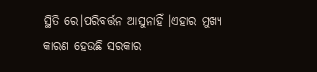ସ୍ଥିତି ରେ।ପରିବର୍ତ୍ତନ ଆସୁନାହିଁ ।ଏହାର ମୁଖ୍ୟ କାରଣ ହେଉଛି ସରକାର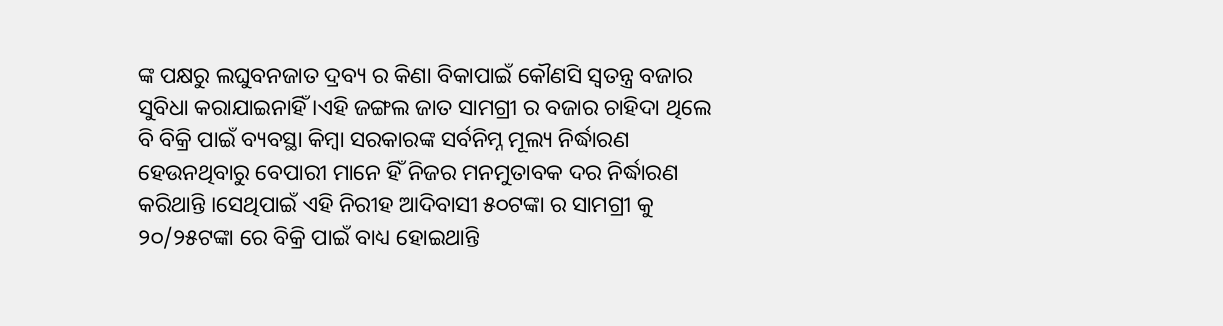ଙ୍କ ପକ୍ଷରୁ ଲଘୁବନଜାତ ଦ୍ରବ୍ୟ ର କିଣା ବିକାପାଇଁ କୌଣସି ସ୍ୱତନ୍ତ୍ର ବଜାର ସୁବିଧା କରାଯାଇନାହିଁ ।ଏହି ଜଙ୍ଗଲ ଜାତ ସାମଗ୍ରୀ ର ବଜାର ଚାହିଦା ଥିଲେ ବି ବିକ୍ରି ପାଇଁ ବ୍ୟବସ୍ଥା କିମ୍ବା ସରକାରଙ୍କ ସର୍ବନିମ୍ନ ମୂଲ୍ୟ ନିର୍ଦ୍ଧାରଣ ହେଉନଥିବାରୁ ବେପାରୀ ମାନେ ହିଁ ନିଜର ମନମୁତାବକ ଦର ନିର୍ଦ୍ଧାରଣ କରିଥାନ୍ତି ।ସେଥିପାଇଁ ଏହି ନିରୀହ ଆଦିବାସୀ ୫୦ଟଙ୍କା ର ସାମଗ୍ରୀ କୁ ୨୦/୨୫ଟଙ୍କା ରେ ବିକ୍ରି ପାଇଁ ବାଧ୍ୟ ହୋଇଥାନ୍ତି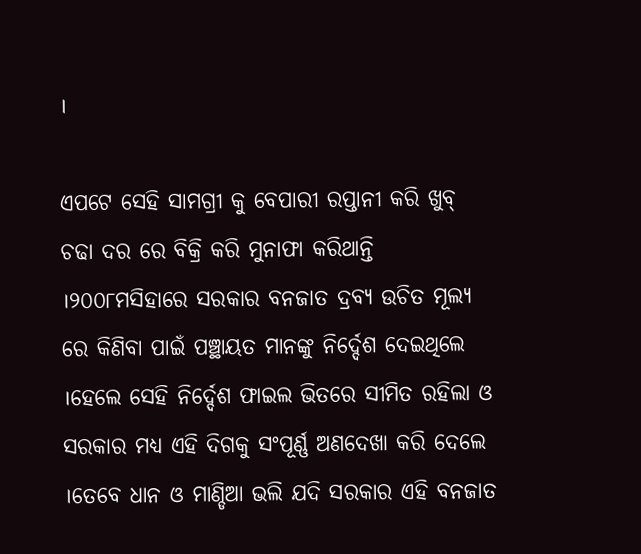।

ଏପଟେ ସେହି ସାମଗ୍ରୀ କୁ ବେପାରୀ ରପ୍ତାନୀ କରି ଖୁବ୍ ଚଢା ଦର ରେ ବିକ୍ରି କରି ମୁନାଫା କରିଥାନ୍ତି ।୨୦୦୮ମସିହାରେ ସରକାର ବନଜାତ ଦ୍ରବ୍ୟ ଉଚିତ ମୂଲ୍ୟ ରେ କିଣିବା ପାଇଁ ପଞ୍ଛାୟତ ମାନଙ୍କୁ ନିର୍ଦ୍ଦେଶ ଦେଇଥିଲେ ।ହେଲେ ସେହି ନିର୍ଦ୍ଦେଶ ଫାଇଲ ଭିତରେ ସୀମିତ ରହିଲା ଓ ସରକାର ମଧ୍ୟ ଏହି ଦିଗକୁ ସଂପୂର୍ଣ୍ଣ ଅଣଦେଖା କରି ଦେଲେ ।ତେବେ ଧାନ ଓ ମାଣ୍ଡିଆ ଭଲି ଯଦି ସରକାର ଏହି ବନଜାତ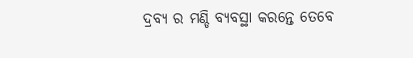ଦ୍ରବ୍ୟ ର ମଣ୍ଡି ବ୍ୟବସ୍ଥା କରନ୍ତେ ତେବେ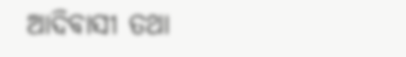ଆଦିବାସୀ ତଥା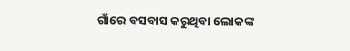ଗାଁରେ ବସବାସ କରୁଥିବା ଲୋକଙ୍କ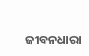ଜୀବନଧାରା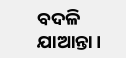ବଦଳି ଯାଆନ୍ତା ।